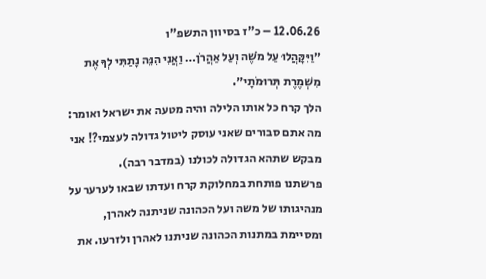12.06.26 – כ"ז בסיוון התשפ"ו
״וַיִּקָּהֲלוּ עַל מֹשֶׁה וְעַל אַהֲרֹן… וַאֲנִי הִנֵּה נָתַתִּי לְךָ אֶת מִשְׁמֶרֶת תְּרוּמֹתָי״.
הלך קרח כל אותו הלילה והיה מטעה את ישראל ואומר: מה אתם סבורים שאני עוסק ליטול גדולה לעצמי?! אני מבקש שתהא הגדולה לכולנו (במדבר רבה).
פרשתנו פותחת במחלוקת קרח ועדתו שבאו לערער על מנהיגותו של משה ועל הכהונה שניתנה לאהרן, ומסיימת במתנות הכהונה שניתנו לאהרן ולזרעו. את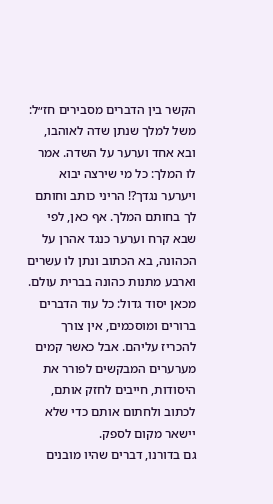הקשר בין הדברים מסבירים חז״ל: משל למלך שנתן שדה לאוהבו, ובא אחד וערער על השדה. אמר לו המלך: כל מי שירצה יבוא ויערער נגדך?! הריני כותב וחותם לך בחותם המלך. אף כאן, לפי שבא קרח וערער כנגד אהרן על הכהונה, בא הכתוב ונתן לו עשרים וארבע מתנות כהונה בברית עולם.
מכאן יסוד גדול: כל עוד הדברים ברורים ומוסכמים, אין צורך להכריז עליהם. אבל כאשר קמים מערערים המבקשים לפורר את היסודות, חייבים לחזק אותם, לכתוב ולחתום אותם כדי שלא יישאר מקום לספק.
גם בדורנו, דברים שהיו מובנים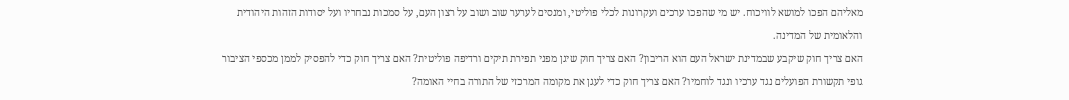מאליהם הפכו למושא לוויכוח. יש מי שהפכו ערכים ועקרונות לכלי פוליטי, ומנסים לערער שוב ושוב על רצון העם, על סמכות נבחריו ועל יסודות הזהות היהודית והלאומית של המדינה.
האם צריך חוק שיקבע שבמדינת ישראל העם הוא הריבון? האם צריך חוק שיגן מפני תפירת תיקים ורדיפה פוליטית? האם צריך חוק כדי להפסיק לממן מכספי הציבור גופי תקשורת הפועלים נגד ערכיו ונגד לוחמיו? האם צריך חוק כדי לעגן את מקומה המרכזי של התורה בחיי האומה?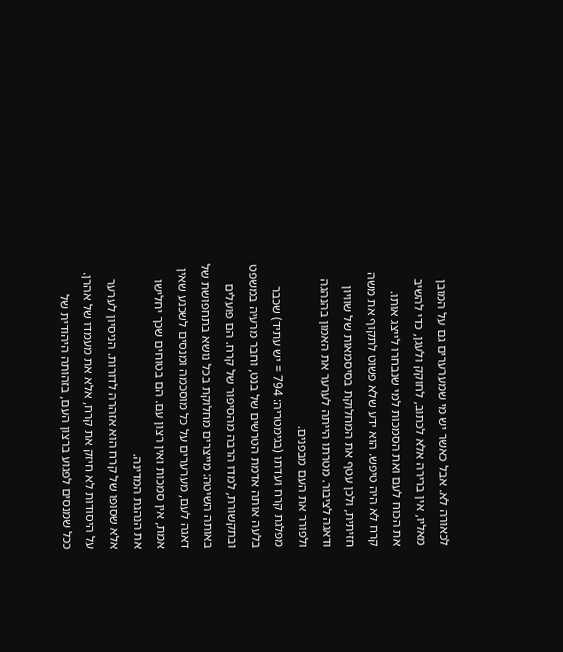לכאורה לא. אבל כאשר יש מי שמערערים גם על המובן מאליו, אין ברירה אלא לכתוב, לחוקק ולעגן, כדי להשיב את הכוח לעם ואת הסמכות למי שנבחרו לייצג אותו.
קרח לא היה טיפש. הוא ידע שלא פשוט לתקוף את משה חזיתית, ולכן עטף את המחלוקת בסיסמאות של שוויון ודאגה לציבור. מטרתו הייתה לערער את האמון בהנהגה ולפורר את העם מבפנים.
מפלגת קרח ועדתו (בגימטריה: 794 = יש עתיד) שכבר בלעה אותה אדמת הטרשים של בנט, וחבר מרעיה במשפט ובתקשורת, למדו הרבה מהסיפור של קרח. הם פועלים באותה השיטה: מייצרים מחלוקת בכל נושא בתחפושת של דאגה לעם, מערערים על כל מוסכמה ומנסים לשכנע שאין אמת, אין סמכות ואין רצון עם. הם בטוחים שכך יחלישו את הנהגת המדינה.
אלא שסופו של קרח הוא אזהרה לדורות. הניסיון לערער על היסודות לא חיזק את קרח, אלא את מעמדו של אהרן. ככל שמנסים לפגוע ברצון העם, בזהותה היהודית של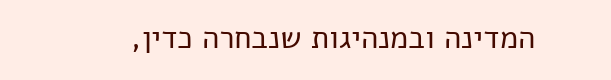המדינה ובמנהיגות שנבחרה כדין,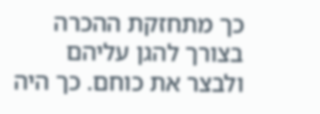כך מתחזקת ההכרה בצורך להגן עליהם ולבצר את כוחם. כך היה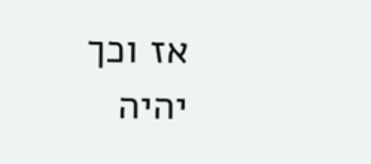אז וכך יהיה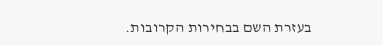בעזרת השם בבחירות הקרובות.